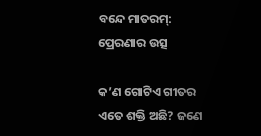ବନ୍ଦେ ମାତରମ୍‌: ପ୍ରେରଣାର ଉତ୍ସ

କ’ଣ ଗୋଟିଏ ଗୀତର ଏତେ ଶକ୍ତି ଅଛି? ଜଣେ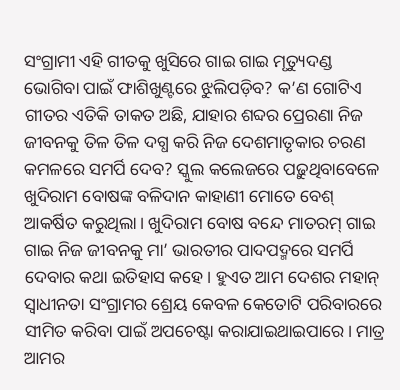ସଂଗ୍ରାମୀ ଏହି ଗୀତକୁ ଖୁସିରେ ଗାଇ ଗାଇ ମୃତ୍ୟୁଦଣ୍ଡ ଭୋଗିବା ପାଇଁ ଫାଶିଖୁଣ୍ଟରେ ଝୁଲିପଡ଼ିବ? କ’ଣ ଗୋଟିଏ ଗୀତର ଏତିକି ତାକତ ଅଛି, ଯାହାର ଶବ୍ଦର ପ୍ରେରଣା ନିଜ ଜୀବନକୁ ତିଳ ତିଳ ଦଗ୍ଧ କରି ନିଜ ଦେଶମାତୃକାର ଚରଣ କମଳରେ ସମର୍ପି ଦେବ? ସ୍କୁଲ କଲେଜରେ ପଢ଼ୁଥିବାବେଳେ ଖୁଦିରାମ ବୋଷଙ୍କ ବଳିଦାନ କାହାଣୀ ମୋତେ ବେଶ୍‌ ଆକର୍ଷିତ କରୁଥିଲା। ଖୁଦିରାମ ବୋଷ ବନ୍ଦେ ମାତରମ୍‌ ଗାଇ ଗାଇ ନିଜ ଜୀବନକୁ ମା’ ଭାରତୀର ପାଦପଦ୍ମରେ ସମର୍ପି ଦେବାର କଥା ଇତିହାସ କହେ। ହୁଏତ ଆମ ଦେଶର ମହାନ୍‌ ସ୍ବାଧୀନତା ସଂଗ୍ରାମର ଶ୍ରେୟ କେବଳ କେତୋଟି ପରିବାରରେ ସୀମିତ କରିବା ପାଇଁ ଅପଚେଷ୍ଟା କରାଯାଇଥାଇପାରେ। ମାତ୍ର ଆମର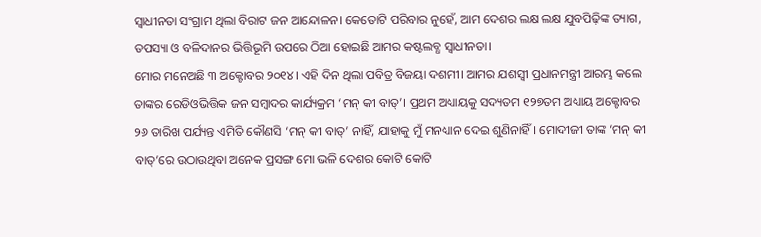ସ୍ବାଧୀନତା ସଂଗ୍ରାମ ଥିଲା ବିରାଟ ଜନ ଆନ୍ଦୋଳନ। କେତୋଟି ପରିବାର ନୁହେଁ, ଆମ ଦେଶର ଲକ୍ଷ ଲକ୍ଷ ଯୁବପିଢ଼ିଙ୍କ ତ୍ୟାଗ, ତପସ୍ୟା ଓ ବଳିଦାନର ଭିତ୍ତିଭୂମି ଉପରେ ଠିଆ ହୋଇଛି ଆମର କଷ୍ଟଲବ୍ଧ ସ୍ବାଧୀନତା।
ମୋର ମନେଅଛି ୩ ଅକ୍ଟୋବର ୨୦୧୪। ଏହି ଦିନ ଥିଲା ପବିତ୍ର ବିଜୟା ଦଶମୀ। ଆମର ଯଶସ୍ବୀ ପ୍ରଧାନମନ୍ତ୍ରୀ ଆରମ୍ଭ କଲେ ତାଙ୍କର ରେଡିଓଭିତ୍ତିକ ଜନ ସମ୍ବାଦର କାର୍ଯ୍ୟକ୍ରମ ‘ମନ୍‌ କୀ ବାତ୍‌’। ପ୍ରଥମ ଅଧ୍ୟାୟକୁ ସଦ୍ୟତମ ୧୨୭ତମ ଅଧ୍ୟାୟ ଅକ୍ଟୋବର ୨୬ ତାରିଖ ପର୍ଯ୍ୟନ୍ତ ଏମିତି କୌଣସି ‘ମନ୍‌ କୀ ବାତ୍‌’ ନାହିଁ, ଯାହାକୁ ମୁଁ ମନଧ୍ୟାନ ଦେଇ ଶୁଣିନାହିଁ। ମୋଦୀଜୀ ତାଙ୍କ ‘ମନ୍‌ କୀ ବାତ୍‌’ରେ ଉଠାଉଥିବା ଅନେକ ପ୍ରସଙ୍ଗ ମୋ ଭଳି ଦେଶର କୋଟି କୋଟି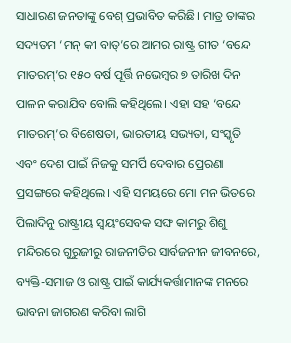ସାଧାରଣ ଜନତାଙ୍କୁ ବେଶ୍‌ ପ୍ରଭାବିତ କରିଛି। ମାତ୍ର ତାଙ୍କର ସଦ୍ୟତମ ‘ମନ୍‌ କୀ ବାତ୍‌’ରେ ଆମର ରାଷ୍ଟ୍ର ଗୀତ ‘ବନ୍ଦେ ମାତରମ୍‌’ର ୧୫୦ ବର୍ଷ ପୂର୍ତ୍ତି ନଭେମ୍ବର ୭ ତାରିଖ ଦିନ ପାଳନ କରାଯିବ ବୋଲି କହିଥିଲେ। ଏହା ସହ ‘ବନ୍ଦେ ମାତରମ୍‌’ର ବିଶେଷତା, ଭାରତୀୟ ସଭ୍ୟତା, ସଂସ୍କୃତି ଏବଂ ଦେଶ ପାଇଁ ନିଜକୁ ସମର୍ପି ଦେବାର ପ୍ରେରଣା ପ୍ରସଙ୍ଗରେ କହିଥିଲେ। ଏହି ସମୟରେ ମୋ ମନ ଭିତରେ ପିଲାଦିନୁ ରାଷ୍ଟ୍ରୀୟ ସ୍ବୟଂସେବକ ସଙ୍ଘ କାମରୁ ଶିଶୁ ମନ୍ଦିରରେ ଗୁରୁଜୀରୁ ରାଜନୀତିର ସାର୍ବଜନୀନ ଜୀବନରେ, ବ୍ୟକ୍ତି-ସମାଜ ଓ ରାଷ୍ଟ୍ର ପାଇଁ କାର୍ଯ୍ୟକର୍ତ୍ତାମାନଙ୍କ ମନରେ ଭାବନା ଜାଗରଣ କରିବା ଲାଗି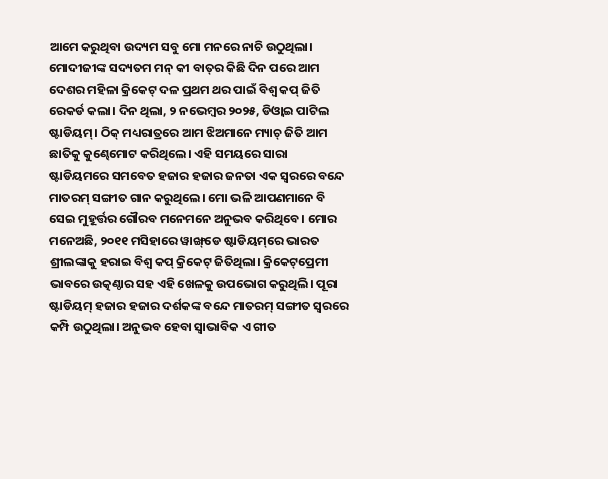ଆମେ କରୁଥିବା ଉଦ୍ୟମ ସବୁ ମୋ ମନରେ ନାଚି ଉଠୁଥିଲା।
ମୋଦୀଜୀଙ୍କ ସଦ୍ୟତମ ମନ୍‌ କୀ ବାତ୍‌ର କିଛି ଦିନ ପରେ ଆମ ଦେଶର ମହିଳା କ୍ରିକେଟ୍‌ ଦଳ ପ୍ରଥମ ଥର ପାଇଁ ବିଶ୍ୱ କପ୍‌ ଜିତି ରେକର୍ଡ କଲା। ଦିନ ଥିଲା, ୨ ନଭେମ୍ବର ୨୦୨୫, ଡିଓ୍ବାଇ ପାଟିଲ ଷ୍ଟାଡିୟମ୍‌। ଠିକ୍‌ ମଧ୍ୟରାତ୍ରରେ ଆମ ଝିଅମାନେ ମ୍ୟାଚ୍‌ ଜିତି ଆମ ଛାତିକୁ କୁଣ୍ଢେମୋଟ କରିଥିଲେ। ଏହି ସମୟରେ ସାରା ଷ୍ଟାଡିୟମରେ ସମବେତ ହଜାର ହଜାର ଜନତା ଏକ ସ୍ବରରେ ବନ୍ଦେ ମାତରମ୍‌ ସଙ୍ଗୀତ ଗାନ କରୁଥିଲେ। ମୋ ଭଳି ଆପଣମାନେ ବି ସେଇ ମୁହୂର୍ତ୍ତର ଗୌରବ ମନେମନେ ଅନୁଭବ କରିଥିବେ। ମୋର ମନେଅଛି, ୨୦୧୧ ମସିହାରେ ୱାଙ୍ଖ୍‌ଡେ ଷ୍ଟାଡିୟମ୍‌ରେ ଭାରତ ଶ୍ରୀଲଙ୍କାକୁ ହରାଇ ବିଶ୍ୱ କପ୍‌ କ୍ରିକେଟ୍‌ ଜିତିଥିଲା। କ୍ରିକେଟ୍‌ପ୍ରେମୀ ଭାବରେ ଉତ୍କଣ୍ଠାର ସହ ଏହି ଖେଳକୁ ଉପଭୋଗ କରୁଥିଲି। ପୂରା ଷ୍ଟାଡିୟମ୍‌ ହଜାର ହଜାର ଦର୍ଶକଙ୍କ ବନ୍ଦେ ମାତରମ୍‌ ସଙ୍ଗୀତ ସ୍ବରରେ କମ୍ପି ଉଠୁଥିଲା। ଅନୁଭବ ହେବା ସ୍ବାଭାବିକ ଏ ଗୀତ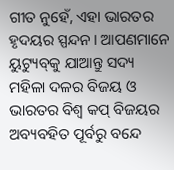ଗୀତ ନୁହେଁ, ଏହା ଭାରତର ହୃଦୟର ସ୍ପନ୍ଦନ। ଆପଣମାନେ ୟୁଟ୍ୟୁବ୍‌କୁ ଯାଆନ୍ତୁ ସଦ୍ୟ ମହିଳା ଦଳର ବିଜୟ ଓ ଭାରତର ବିଶ୍ୱ କପ୍‌ ବିଜୟର ଅବ୍ୟବହିତ ପୂର୍ବରୁ ବନ୍ଦେ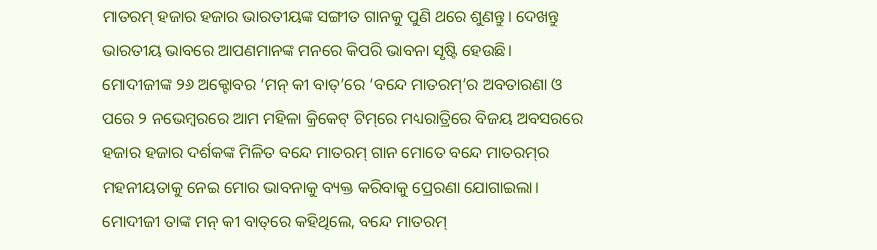ମାତରମ୍‌ ହଜାର ହଜାର ଭାରତୀୟଙ୍କ ସଙ୍ଗୀତ ଗାନକୁ ପୁଣି ଥରେ ଶୁଣନ୍ତୁ। ଦେଖନ୍ତୁ ଭାରତୀୟ ଭାବରେ ଆପଣମାନଙ୍କ ମନରେ କିପରି ଭାବନା ସୃଷ୍ଟି ହେଉଛି।
ମୋଦୀଜୀଙ୍କ ୨୬ ଅକ୍ଟୋବର ‘ମନ୍‌ କୀ ବାତ୍‌’ରେ ‘ବନ୍ଦେ ମାତରମ୍‌’ର ଅବତାରଣା ଓ ପରେ ୨ ନଭେମ୍ବରରେ ଆମ ମହିଳା କ୍ରିକେଟ୍‌ ଟିମ୍‌ରେ ମଧ୍ୟରାତ୍ରିରେ ବିଜୟ ଅବସରରେ ହଜାର ହଜାର ଦର୍ଶକଙ୍କ ମିଳିତ ବନ୍ଦେ ମାତରମ୍‌ ଗାନ ମୋତେ ବନ୍ଦେ ମାତରମ୍‌ର ମହନୀୟତାକୁ ନେଇ ମୋର ଭାବନାକୁ ବ୍ୟକ୍ତ କରିବାକୁ ପ୍ରେରଣା ଯୋଗାଇଲା।
ମୋଦୀଜୀ ତାଙ୍କ ମନ୍‌ କୀ ବାତ୍‌ରେ କହିଥିଲେ, ବନ୍ଦେ ମାତରମ୍‌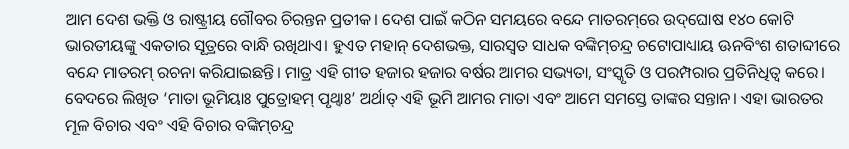ଆମ ଦେଶ ଭକ୍ତି ଓ ରାଷ୍ଟ୍ରୀୟ ଗୌବର ଚିରନ୍ତନ ପ୍ରତୀକ। ଦେଶ ପାଇଁ କଠିନ ସମୟରେ ବନ୍ଦେ ମାତରମ୍‌ରେ ଉଦ୍‌ଘୋଷ ୧୪୦ କୋଟି ଭାରତୀୟଙ୍କୁ ଏକତାର ସୂତ୍ରରେ ବାନ୍ଧି ରଖିଥାଏ। ହୁଏତ ମହାନ୍‌ ଦେଶଭକ୍ତ, ସାରସ୍ବତ ସାଧକ ବଙ୍କିମ୍‌ଚନ୍ଦ୍ର ଚଟୋପାଧ୍ୟାୟ ଊନବିଂଶ ଶତାବ୍ଦୀରେ ବନ୍ଦେ ମାତରମ୍‌ ରଚନା କରିଯାଇଛନ୍ତି। ମାତ୍ର ଏହି ଗୀତ ହଜାର ହଜାର ବର୍ଷର ଆମର ସଭ୍ୟତା, ସଂସ୍କୃତି ଓ ପରମ୍ପରାର ପ୍ରତିନିଧିତ୍ୱ କରେ। ବେଦରେ ଲିଖିତ ‘ମାତା ଭୂମିୟାଃ ପୁତ୍ରୋହମ୍‌ ପୃଥ୍ବାଃ’ ଅର୍ଥାତ୍‌ ଏହି ଭୂମି ଆମର ମାତା ଏବଂ ଆମେ ସମସ୍ତେ ତାଙ୍କର ସନ୍ତାନ। ଏହା ଭାରତର ମୂଳ ବିଚାର ଏବଂ ଏହି ବିଚାର ବଙ୍କିମ୍‌ଚନ୍ଦ୍ର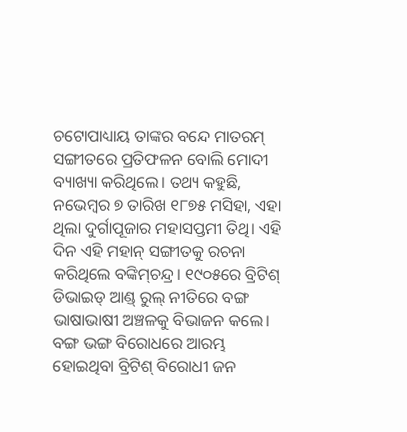ଚଟୋପାଧ୍ୟାୟ ତାଙ୍କର ବନ୍ଦେ ମାତରମ୍‌ ସଙ୍ଗୀତରେ ପ୍ରତିଫଳନ ବୋଲି ମୋଦୀ ବ୍ୟାଖ୍ୟା କରିଥିଲେ। ତଥ୍ୟ କହୁଛି, ନଭେମ୍ବର ୭ ତାରିଖ ୧୮୭୫ ମସିହା, ଏହା ଥିଲା ଦୁର୍ଗାପୂଜାର ମହାସପ୍ତମୀ ତିଥି। ଏହି ଦିନ ଏହି ମହାନ୍‌ ସଙ୍ଗୀତକୁ ରଚନା କରିଥିଲେ ବଙ୍କିମ୍‌ଚନ୍ଦ୍ର। ୧୯୦୫ରେ ବ୍ରିଟିଶ୍‌ ଡିଭାଇଡ୍‌ ଆଣ୍ଡ୍‌ ରୁଲ୍‌ ନୀତିରେ ବଙ୍ଗ ଭାଷାଭାଷୀ ଅଞ୍ଚଳକୁ ବିଭାଜନ କଲେ। ବଙ୍ଗ ଭଙ୍ଗ ବିରୋଧରେ ଆରମ୍ଭ ହୋଇଥିବା ବ୍ରିଟିଶ୍‌ ବିରୋଧୀ ଜନ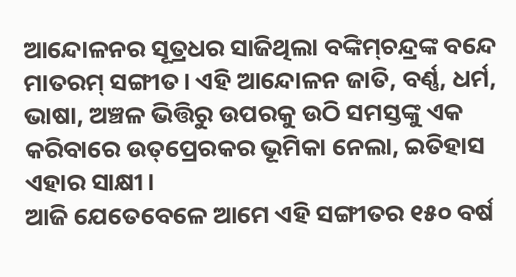ଆନ୍ଦୋଳନର ସୂତ୍ରଧର ସାଜିଥିଲା ବଙ୍କିମ୍‌ଚନ୍ଦ୍ରଙ୍କ ବନ୍ଦେ ମାତରମ୍‌ ସଙ୍ଗୀତ। ଏହି ଆନ୍ଦୋଳନ ଜାତି, ବର୍ଣ୍ଣ, ଧର୍ମ, ଭାଷା, ଅଞ୍ଚଳ ଭିତ୍ତିରୁ ଉପରକୁ ଉଠି ସମସ୍ତଙ୍କୁ ଏକ କରିବାରେ ଉତ୍‌ପ୍ରେରକର ଭୂମିକା ନେଲା, ଇତିହାସ ଏହାର ସାକ୍ଷୀ।
ଆଜି ଯେତେବେଳେ ଆମେ ଏହି ସଙ୍ଗୀତର ୧୫୦ ବର୍ଷ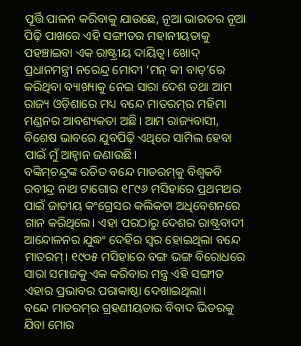ପୂର୍ତ୍ତି ପାଳନ କରିବାକୁ ଯାଉଛେ, ନୂଆ ଭାରତର ନୂଆ ପିଢ଼ି ପାଖରେ ଏହି ସଙ୍ଗୀତର ମହାନୀୟତାକୁ ପହଞ୍ଚାଇବା ଏକ ରାଷ୍ଟ୍ରୀୟ ଦାୟିତ୍ୱ। ଖୋଦ୍‌ ପ୍ରଧାନମନ୍ତ୍ରୀ ନରେନ୍ଦ୍ର ମୋଦୀ ‘ମନ୍‌ କୀ ବାତ୍‌’ରେ କରିଥିବା ବ୍ୟାଖ୍ୟାକୁ ନେଇ ସାରା ଦେଶ ତଥା ଆମ ରାଜ୍ୟ ଓଡ଼ିଶାରେ ମଧ୍ୟ ବନ୍ଦେ ମାତରମ୍‌ର ମହିମା ମଣ୍ଡନର ଆବଶ୍ୟକତା ଅଛି। ଆମ ରାଜ୍ୟବାସୀ, ବିଶେଷ ଭାବରେ ଯୁବପିଢ଼ି ଏଥିରେ ସାମିଲ ହେବା ପାଇଁ ମୁଁ ଆହ୍ବାନ ଜଣାଉଛି।
ବଙ୍କିମ୍‌ଚନ୍ଦ୍ରଙ୍କ ରଚିତ ବନ୍ଦେ ମାତରମ୍‌କୁ ବିଶ୍ୱକବି ରବୀନ୍ଦ୍ର ନାଥ ଟାଗୋର ୧୮୯୬ ମସିହାରେ ପ୍ରଥମଥର ପାଇଁ ଜାତୀୟ କଂଗ୍ରେସର କଲିକତା ଅଧିବେଶନରେ ଗାନ କରିଥିଲେ। ଏହା ପରଠାରୁ ଦେଶର ରାଷ୍ଟ୍ରବାଦୀ ଆନ୍ଦୋଳନର ଯୁଦ୍ଧଂ ଦେହିର ସ୍ବର ହୋଇଥିଲା ବନ୍ଦେ ମାତରମ୍‌। ୧୯୦୫ ମସିହାରେ ବଙ୍ଗ ଭଙ୍ଗ ବିରୋଧରେ ସାରା ସମାଜକୁ ଏକ କରିବାର ମନ୍ତ୍ର ଏହି ସଙ୍ଗୀତ ଏହାର ପ୍ରଭାବର ପରାକାଷ୍ଠା ଦେଖାଇଥିଲା।
ବନ୍ଦେ ମାତରମ୍‌ର ଗ୍ରହଣୀୟତାର ବିବାଦ ଭିତରକୁ ଯିବା ମୋର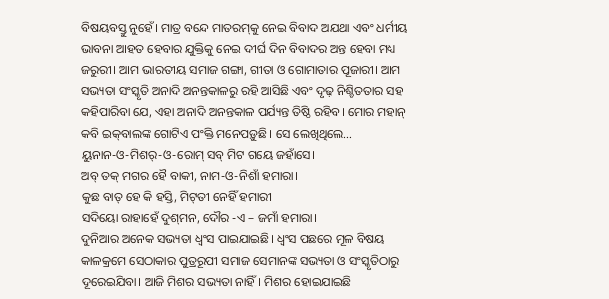ବିଷୟବସ୍ତୁ ନୁହେଁ। ମାତ୍ର ବନ୍ଦେ ମାତରମ୍‌କୁ ନେଇ ବିବାଦ ଅଯଥା ଏବଂ ଧର୍ମୀୟ ଭାବନା ଆହତ ହେବାର ଯୁକ୍ତିକୁ ନେଇ ଦୀର୍ଘ ଦିନ ବିବାଦର ଅନ୍ତ ହେବା ମଧ୍ୟ ଜରୁରୀ। ଆମ ଭାରତୀୟ ସମାଜ ଗଙ୍ଗା, ଗୀତା ଓ ଗୋମାତାର ପୂଜାରୀ। ଆମ ସଭ୍ୟତା ସଂସ୍କୃତି ଅନାଦି ଅନନ୍ତକାଳରୁ ରହି ଆସିଛି ଏବଂ ଦୃଢ଼ ନିଶ୍ଚିତତାର ସହ କହିପାରିବା ଯେ, ଏହା ଅନାଦି ଅନନ୍ତକାଳ ପର୍ଯ୍ୟନ୍ତ ତିଷ୍ଠି ରହିବ। ମୋର ମହାନ୍‌ କବି ଇକ୍‌ବାଲଙ୍କ ଗୋଟିଏ ପଂକ୍ତି ମନେପଡ଼ୁଛି। ସେ ଲେଖିଥିଲେ…
ୟୁନାନ-ଓ-ମିଶର୍‌-ଓ-ରୋମ୍‌ ସବ୍‌ ମିଟ ଗୟେ ଜହାଁସେ।
ଅବ୍‌ ତକ୍‌ ମଗର ହୈ ବାକୀ, ନାମ-ଓ-ନିଶାଁ ହମାରା।
କୁଛ ବାତ୍‌ ହେ କି ହସ୍ତି, ମିଟ୍‌ତୀ ନେହିଁ ହମାରୀ
ସଦିୟୋ ରାହାହେଁ ଦୁଶ୍‌ମନ, ଦୌର -ଏ – ଜମାଁ ହମାରା।
ଦୁନିଆର ଅନେକ ସଭ୍ୟତା ଧ୍ୱଂସ ପାଇଯାଇଛି। ଧ୍ୱଂସ ପଛରେ ମୂଳ ବିଷୟ କାଳକ୍ରମେ ସେଠାକାର ପୁତ୍ରରୂପୀ ସମାଜ ସେମାନଙ୍କ ସଭ୍ୟତା ଓ ସଂସ୍କୃତିଠାରୁ ଦୂରେଇଯିବା। ଆଜି ମିଶର ସଭ୍ୟତା ନାହିଁ। ମିଶର ହୋଇଯାଇଛି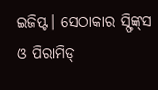ଇଜିପ୍ଟ। ସେଠାକାର ସ୍ଫିଙ୍କ୍‌ସ ଓ ପିରାମିଡ୍‌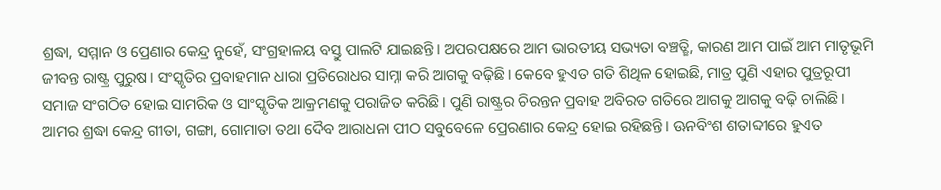ଶ୍ରଦ୍ଧା, ସମ୍ମାନ ଓ ପ୍ରେଣାର କେନ୍ଦ୍ର ନୁହେଁ, ସଂଗ୍ରହାଳୟ ବସ୍ତୁ ପାଲଟି ଯାଇଛନ୍ତି। ଅପରପକ୍ଷରେ ଆମ ଭାରତୀୟ ସଭ୍ୟତା ବଞ୍ଚତ୍ଛି, କାରଣ ଆମ ପାଇଁ ଆମ ମାତୃଭୂମି ଜୀବନ୍ତ ରାଷ୍ଟ୍ର ପୁରୁଷ। ସଂସ୍କୃତିର ପ୍ରବାହମାନ ଧାରା ପ୍ରତିରୋଧର ସାମ୍ନା କରି ଆଗକୁ ବଢ଼ିଛି। କେବେ ହୁଏତ ଗତି ଶିଥିଳ ହୋଇଛି, ମାତ୍ର ପୁଣି ଏହାର ପୁତ୍ରରୂପୀ ସମାଜ ସଂଗଠିତ ହୋଇ ସାମରିକ ଓ ସାଂସ୍କୃତିକ ଆକ୍ରମଣକୁ ପରାଜିତ କରିଛି। ପୁଣି ରାଷ୍ଟ୍ରର ଚିରନ୍ତନ ପ୍ରବାହ ଅବିରତ ଗତିରେ ଆଗକୁ ଆଗକୁ ବଢ଼ି ଚାଲିଛି।
ଆମର ଶ୍ରଦ୍ଧା କେନ୍ଦ୍ର ଗୀତା, ଗଙ୍ଗା, ଗୋମାତା ତଥା ଦୈବ ଆରାଧନା ପୀଠ ସବୁବେଳେ ପ୍ରେରଣାର କେନ୍ଦ୍ର ହୋଇ ରହିଛନ୍ତି। ଊନବିଂଶ ଶତାବ୍ଦୀରେ ହୁଏତ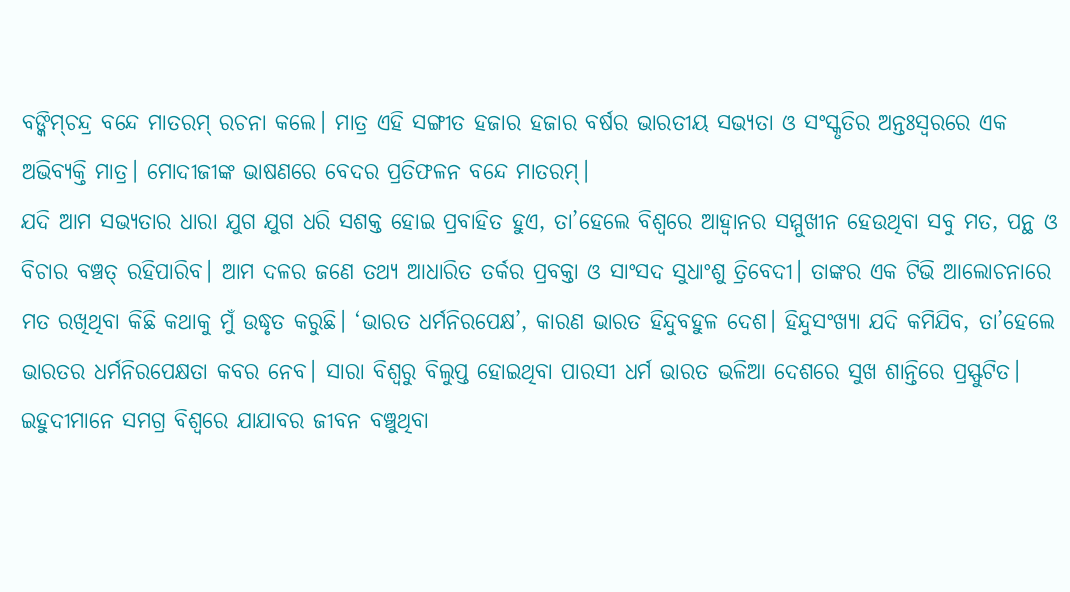ବଙ୍କିମ୍‌ଚନ୍ଦ୍ର ବନ୍ଦେ ମାତରମ୍‌ ରଚନା କଲେ। ମାତ୍ର ଏହି ସଙ୍ଗୀତ ହଜାର ହଜାର ବର୍ଷର ଭାରତୀୟ ସଭ୍ୟତା ଓ ସଂସ୍କୃତିର ଅନ୍ତଃସ୍ବରରେ ଏକ ଅଭିବ୍ୟକ୍ତି ମାତ୍ର। ମୋଦୀଜୀଙ୍କ ଭାଷଣରେ ବେଦର ପ୍ରତିଫଳନ ବନ୍ଦେ ମାତରମ୍‌।
ଯଦି ଆମ ସଭ୍ୟତାର ଧାରା ଯୁଗ ଯୁଗ ଧରି ସଶକ୍ତ ହୋଇ ପ୍ରବାହିତ ହୁଏ, ତା’ହେଲେ ବିଶ୍ୱରେ ଆହ୍ବାନର ସମ୍ମୁଖୀନ ହେଉଥିବା ସବୁ ମତ, ପନ୍ଥ ଓ ବିଚାର ବଞ୍ଚତ୍ ରହିପାରିବ। ଆମ ଦଳର ଜଣେ ତଥ୍ୟ ଆଧାରିତ ତର୍କର ପ୍ରବକ୍ତା ଓ ସାଂସଦ ସୁଧାଂଶୁ ତ୍ରିବେଦୀ। ତାଙ୍କର ଏକ ଟିଭି ଆଲୋଚନାରେ ମତ ରଖିଥିବା କିଛି କଥାକୁ ମୁଁ ଉଦ୍ଧୃତ କରୁଛି। ‘ଭାରତ ଧର୍ମନିରପେକ୍ଷ’, କାରଣ ଭାରତ ହିନ୍ଦୁବହୁଳ ଦେଶ। ହିନ୍ଦୁସଂଖ୍ୟା ଯଦି କମିଯିବ, ତା’ହେଲେ ଭାରତର ଧର୍ମନିରପେକ୍ଷତା କବର ନେବ। ସାରା ବିଶ୍ୱରୁ ବିଲୁପ୍ତ ହୋଇଥିବା ପାରସୀ ଧର୍ମ ଭାରତ ଭଳିଆ ଦେଶରେ ସୁଖ ଶାନ୍ତିରେ ପ୍ରସ୍ଫୁଟିତ। ଇହୁଦୀମାନେ ସମଗ୍ର ବିଶ୍ୱରେ ଯାଯାବର ଜୀବନ ବଞ୍ଚୁଥିବା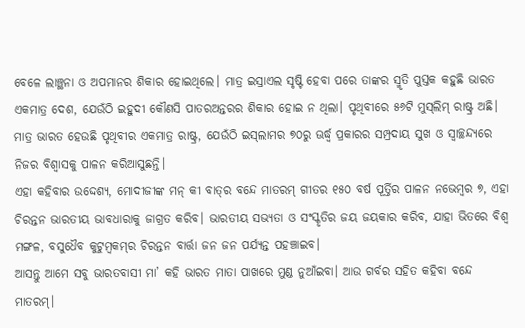ବେଳେ ଲାଞ୍ଛନା ଓ ଅପମାନର ଶିକାର ହୋଇଥିଲେ। ମାତ୍ର ଇସ୍ରାଏଲ ସୃଷ୍ଟି ହେବା ପରେ ତାଙ୍କର ସ୍ମୃତି ପୁସ୍ତକ କହୁଛି ଭାରତ ଏକମାତ୍ର ଦେଶ, ଯେଉଁଠି ଇହୁଦୀ କୌଣସି ପାତରଅନ୍ତରର ଶିକାର ହୋଇ ନ ଥିଲା। ପୃଥିବୀରେ ୫୬ଟି ମୁସ୍‌ଲିମ୍‌ ରାଷ୍ଟ୍ର ଅଛି। ମାତ୍ର ଭାରତ ହେଉଛି ପୃଥିବୀର ଏକମାତ୍ର ରାଷ୍ଟ୍ର, ଯେଉଁଠି ଇସ୍‌ଲାମର ୭୦ରୁ ଊର୍ଦ୍ଧ୍ୱ ପ୍ରକାରର ସମ୍ପ୍ରଦାୟ ସୁଖ ଓ ସ୍ବାଚ୍ଛନ୍ଦ୍ୟରେ ନିଜର ବିଶ୍ୱାସକୁ ପାଳନ କରିଆସୁଛନ୍ତି।
ଏହା କହିବାର ଉଦ୍ଦେଶ୍ୟ, ମୋଦୀଜୀଙ୍କ ମନ୍‌ କୀ ବାତ୍‌ର ବନ୍ଦେ ମାତରମ୍‌ ଗୀତର ୧୫୦ ବର୍ଷ ପୂର୍ତ୍ତିର ପାଳନ ନଭେମ୍ବର ୭, ଏହା ଚିରନ୍ତନ ଭାରତୀୟ ଭାବଧାରାକୁ ଜାଗ୍ରତ କରିବ। ଭାରତୀୟ ସଭ୍ୟତା ଓ ସଂସ୍କୃତିର ଜୟ ଜୟକାର କରିବ, ଯାହା ଭିତରେ ବିଶ୍ୱ ମଙ୍ଗଳ, ବସୁଧୈବ କୁଟୁମ୍ବକମ୍‌ର ଚିରନ୍ତନ ବାର୍ତ୍ତା ଜନ ଜନ ପର୍ଯ୍ୟନ୍ତ ପହଞ୍ଚାଇବ।
ଆସନ୍ତୁ ଆମେ ସବୁ ଭାରତବାସୀ ମା’ କହି ଭାରତ ମାତା ପାଖରେ ମୁଣ୍ଡ ନୁଆଁଇବା। ଆଉ ଗର୍ବର ସହିତ କହିବା ବନ୍ଦେ ମାତରମ୍‌।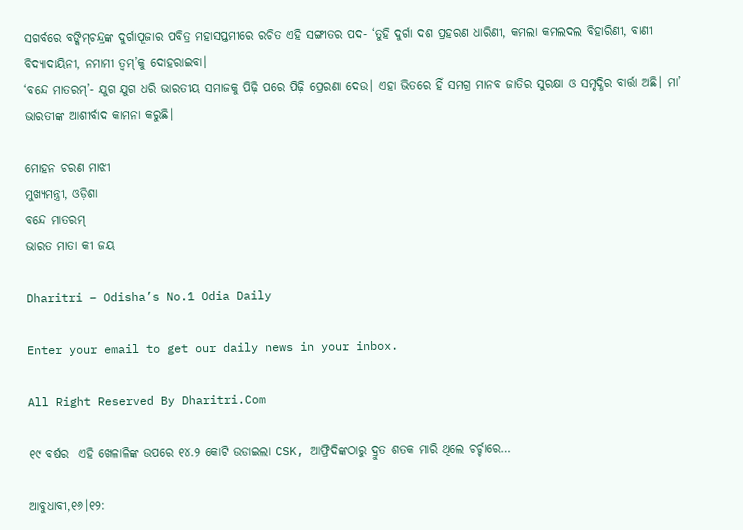ସଗର୍ବରେ ବଙ୍କିମ୍‌ଚନ୍ଦ୍ରଙ୍କ ଦୁର୍ଗାପୂଜାର ପବିତ୍ର ମହାସପ୍ତମୀରେ ରଚିତ ଏହି ସଙ୍ଗୀତର ପଦ- ‘ତୁହି ଦୁର୍ଗା ଦଶ ପ୍ରହରଣ ଧାରିଣୀ, କମଲା କମଲଦଲ ବିହାରିଣୀ, ବାଣୀ ବିଦ୍ୟାଦାୟିନୀ, ନମାମୀ ତ୍ୱମ୍‌’କୁ ଦୋହରାଇବା।
‘ବନ୍ଦେ ମାତରମ୍‌’- ଯୁଗ ଯୁଗ ଧରି ଭାରତୀୟ ସମାଜକୁ ପିଢ଼ି ପରେ ପିଢ଼ି ପ୍ରେରଣା ଦେଉ। ଏହା ଭିତରେ ହିଁ ସମଗ୍ର ମାନବ ଜାତିର ସୁରକ୍ଷା ଓ ସମୃଦ୍ଧିର ବାର୍ତ୍ତା ଅଛି। ମା’ ଭାରତୀଙ୍କ ଆଶୀର୍ବାଦ କାମନା କରୁଛି।

ମୋହନ ଚରଣ ମାଝୀ
ମୁଖ୍ୟମନ୍ତ୍ରୀ, ଓଡ଼ିଶା
ବନ୍ଦେ ମାତରମ୍‌
ଭାରତ ମାତା କୀ ଜୟ

Dharitri – Odisha’s No.1 Odia Daily

Enter your email to get our daily news in your inbox.

All Right Reserved By Dharitri.Com

୧୯ ବର୍ଷର  ଏହି ଖେଳାଳିଙ୍କ ଉପରେ ୧୪.୨ କୋଟି ଉଡାଇଲା CSK, ଆଫ୍ରିଦିଙ୍କଠାରୁ ଦ୍ରୁତ ଶତକ ମାରି ଥିଲେ ଚର୍ଚ୍ଚାରେ…

ଆବୁଧାବୀ,୧୬।୧୨: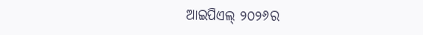ଆଇପିଏଲ୍‌ ୨୦୨୬ର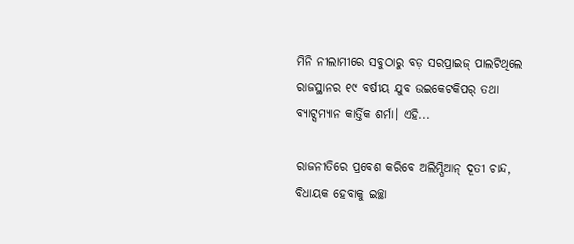ମିନି ନୀଲାମୀରେ ସବୁଠାରୁ ବଡ଼ ସରପ୍ରାଇଜ୍‌ ପାଲଟିଥିଲେ ରାଜସ୍ଥାନର ୧୯ ବର୍ଷୀୟ ଯୁବ ଉଇକେଟକିପର୍‌ ତଥା ବ୍ୟାଟ୍ସମ୍ୟାନ କାର୍ତ୍ତିକ ଶର୍ମା। ଏହି...

ରାଜନୀତିରେ ପ୍ରବେଶ କରିବେ ଅଲିମ୍ପିଆନ୍ ଦୂତୀ ଚାନ୍ଦ, ବିଧାୟକ ହେବାକୁ ଇଚ୍ଛା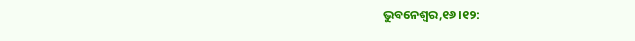ଭୁବନେଶ୍ୱର,୧୬।୧୨: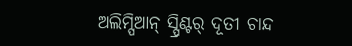ଅଲିମ୍ପିଆନ୍ ସ୍ପ୍ରିଣ୍ଟର୍ ଦୂତୀ ଚାନ୍ଦ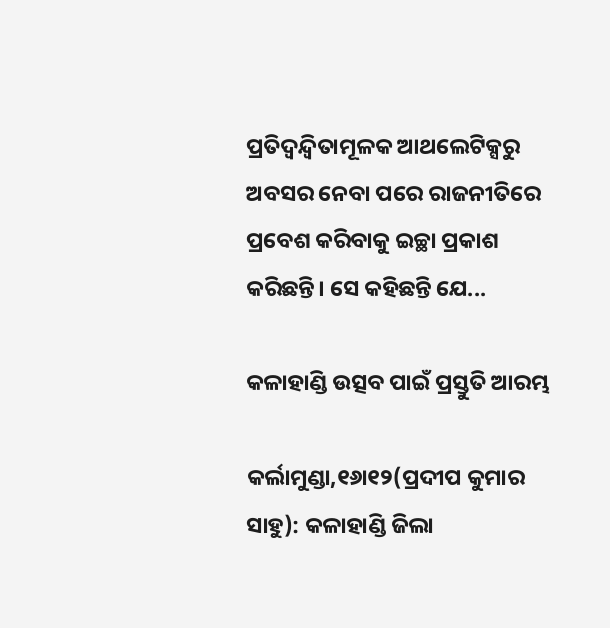ପ୍ରତିଦ୍ୱନ୍ଦ୍ୱିତାମୂଳକ ଆଥଲେଟିକ୍ସରୁ ଅବସର ନେବା ପରେ ରାଜନୀତିରେ ପ୍ରବେଶ କରିବାକୁ ଇଚ୍ଛା ପ୍ରକାଶ କରିଛନ୍ତି। ସେ କହିଛନ୍ତି ଯେ...

କଳାହାଣ୍ଡି ଉତ୍ସବ ପାଇଁ ପ୍ରସ୍ତୁତି ଆରମ୍ଭ

କର୍ଲାମୁଣ୍ଡା,୧୬ା୧୨(ପ୍ରଦୀପ କୁମାର ସାହୁ): କଳାହାଣ୍ଡି ଜିଲା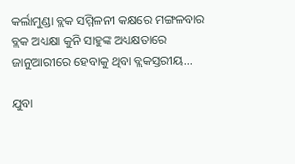କର୍ଲାମୁଣ୍ଡା ବ୍ଲକ ସମ୍ମିଳନୀ କକ୍ଷରେ ମଙ୍ଗଳବାର ବ୍ଲକ ଅଧ୍ୟକ୍ଷା କୁନି ସାହୁଙ୍କ ଅଧ୍ୟକ୍ଷତାରେ ଜାନୁଆରୀରେ ହେବାକୁ ଥିବା ବ୍ଲକସ୍ତରୀୟ...

ଯୁବା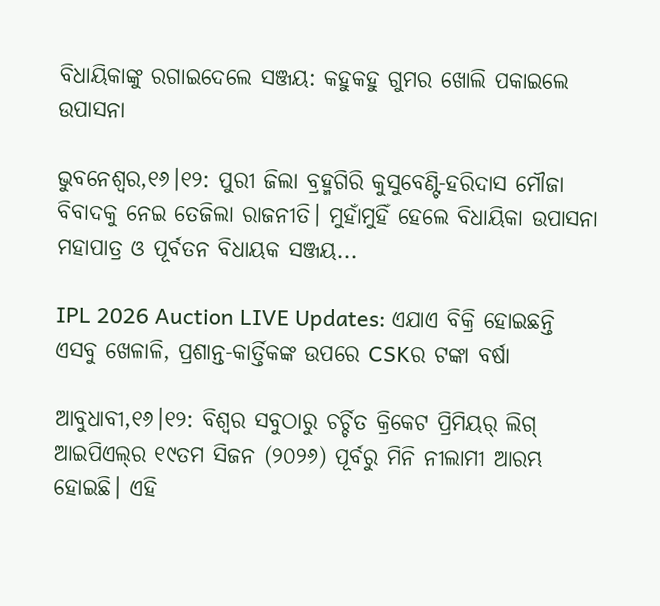ବିଧାୟିକାଙ୍କୁ ରଗାଇଦେଲେ ସଞ୍ଜୟ: କହୁକହୁ ଗୁମର ଖୋଲି ପକାଇଲେ ଉପାସନା

ଭୁବନେଶ୍ୱର,୧୬।୧୨: ପୁରୀ ଜିଲା ବ୍ରହ୍ମଗିରି କୁସୁବେଣ୍ଟି-ହରିଦାସ ମୌଜା ବିବାଦକୁ ନେଇ ତେଜିଲା ରାଜନୀତି। ମୁହାଁମୁହିଁ ହେଲେ ବିଧାୟିକା ଉପାସନା ମହାପାତ୍ର ଓ ପୂର୍ବତନ ବିଧାୟକ ସଞ୍ଜୟ...

IPL 2026 Auction LIVE Updates: ଏଯାଏ ବିକ୍ରି ହୋଇଛନ୍ତି ଏସବୁ ଖେଳାଳି, ପ୍ରଶାନ୍ତ-କାର୍ତ୍ତିକଙ୍କ ଉପରେ CSKର ଟଙ୍କା ବର୍ଷା

ଆବୁଧାବୀ,୧୬।୧୨: ବିଶ୍ୱର ସବୁଠାରୁ ଚର୍ଚ୍ଚିତ କ୍ରିକେଟ ପ୍ରିମିୟର୍‌ ଲିଗ୍‌ ଆଇପିଏଲ୍‌ର ୧୯ତମ ସିଜନ (୨୦୨୬) ପୂର୍ବରୁ ମିନି ନୀଲାମୀ ଆରମ୍ଭ ହୋଇଛି। ଏହି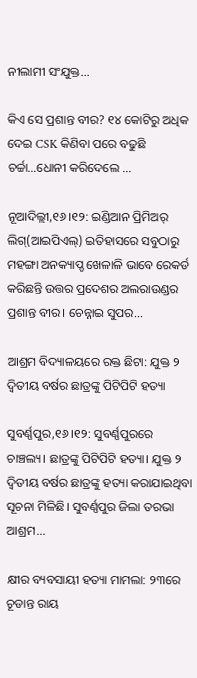ନୀଲାମୀ ସଂଯୁକ୍ତ...

କିଏ ସେ ପ୍ରଶାନ୍ତ ବୀର? ୧୪ କୋଟିରୁ ଅଧିକ ଦେଇ CSK କିଣିବା ପରେ ବଢୁଛି ଚର୍ଚ୍ଚା…ଧୋନୀ କରିଦେଲେ …

ନୂଆଦିଲ୍ଲୀ,୧୬।୧୨: ଇଣ୍ଡିଆନ ପ୍ରିମିଅର୍‌ ଲିଗ୍‌(ଆଇପିଏଲ୍‌) ଇତିହାସରେ ସବୁଠାରୁ ମହଙ୍ଗା ଅନକ୍ୟାପ୍ଡ ଖେଳାଳି ଭାବେ ରେକର୍ଡ କରିଛନ୍ତି ଉତ୍ତର ପ୍ରଦେଶର ଅଲରାଉଣ୍ଡର ପ୍ରଶାନ୍ତ ବୀର। ଚେନ୍ନାଇ ସୁପର...

ଆଶ୍ରମ ବିଦ୍ୟାଳୟରେ ରକ୍ତ ଛିଟା: ଯୁକ୍ତ ୨ ଦ୍ୱିତୀୟ ବର୍ଷର ଛାତ୍ରଙ୍କୁ ପିଟିପିଟି ହତ୍ୟା

ସୁବର୍ଣ୍ଣପୁର,୧୬।୧୨: ସୁବର୍ଣ୍ଣପୁରରେ ଚାଞ୍ଚଲ୍ୟ। ଛାତ୍ରଙ୍କୁ ପିଟିପିଟି ହତ୍ୟା। ଯୁକ୍ତ ୨ ଦ୍ୱିତୀୟ ବର୍ଷର ଛାତ୍ରଙ୍କୁ ହତ୍ୟା କରାଯାଇଥିବା ସୂଚନା ମିଳିଛି। ସୁବର୍ଣ୍ଣପୁର ଜିଲା ତରଭା ଆଶ୍ରମ...

କ୍ଷୀର ବ୍ୟବସାୟୀ ହତ୍ୟା ମାମଲା: ୨୩ରେ ଚୂଡାନ୍ତ ରାୟ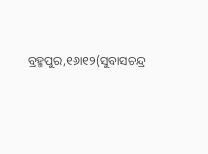ବ୍ରହ୍ମପୁର,୧୬ା୧୨(ସୁବାସଚନ୍ଦ୍ର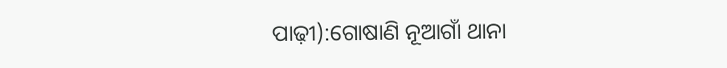ପାଢ଼ୀ):ଗୋଷାଣି ନୂଆଗାଁ ଥାନା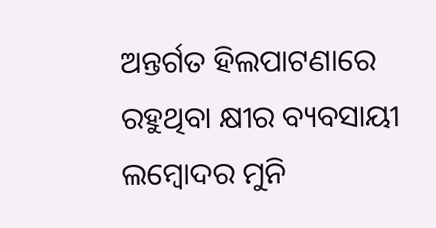ଅନ୍ତର୍ଗତ ହିଲପାଟଣାରେ ରହୁଥିବା କ୍ଷୀର ବ୍ୟବସାୟୀ ଲମ୍ୱୋଦର ମୁନି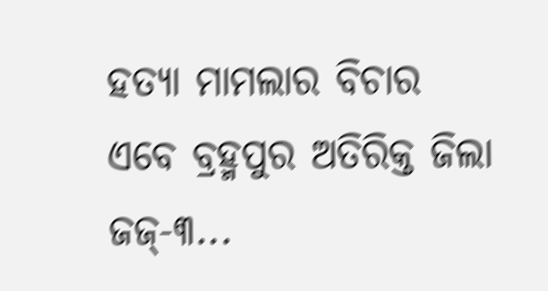ହତ୍ୟା ମାମଲାର ବିଚାର ଏବେ ବ୍ରହ୍ମପୁର ଅତିରିକ୍ତ ଜିଲା ଜଜ୍‌-୩...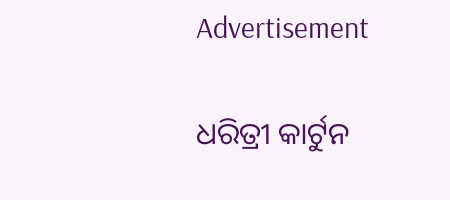Advertisement

ଧରିତ୍ରୀ କାର୍ଟୁନ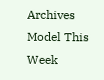Archives
Model This Week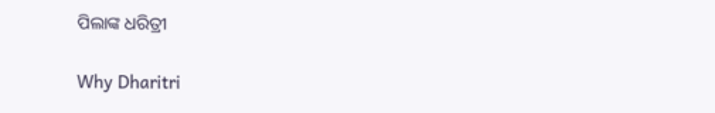ପିଲାଙ୍କ ଧରିତ୍ରୀ

Why Dharitri